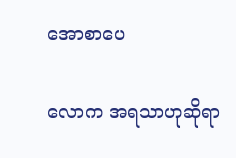အောစာပေ

လောက အရသာဟုဆိုရာ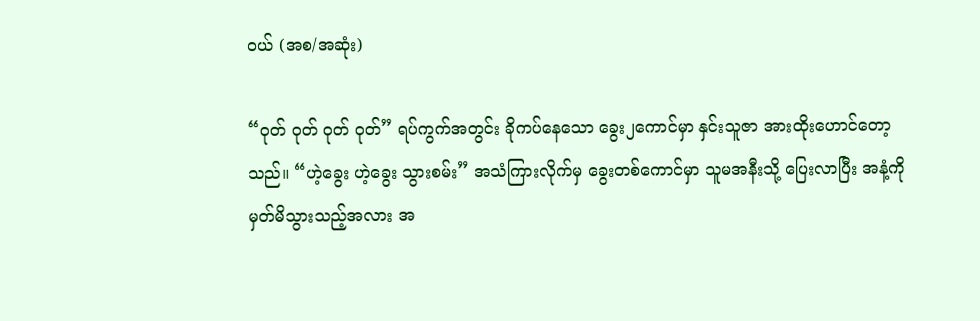ဝယ် (အစ/အဆုံး)

“ဝုတ် ဝုတ် ဝုတ် ဝုတ်” ရပ်ကွက်အတွင်း ခိုကပ်နေသော ခွေး၂ကောင်မှာ နှင်းသူဇာ အားထိုးဟောင်တော့သည်။ “ဟဲ့ခွေး ဟဲ့ခွေး သွားစမ်း” အသံကြားလိုက်မှ ခွေးတစ်ကောင်မှာ သူမအနီးသို့ ပြေးလာပြီး အနံ့ကို မှတ်မိသွားသည့်အလား အ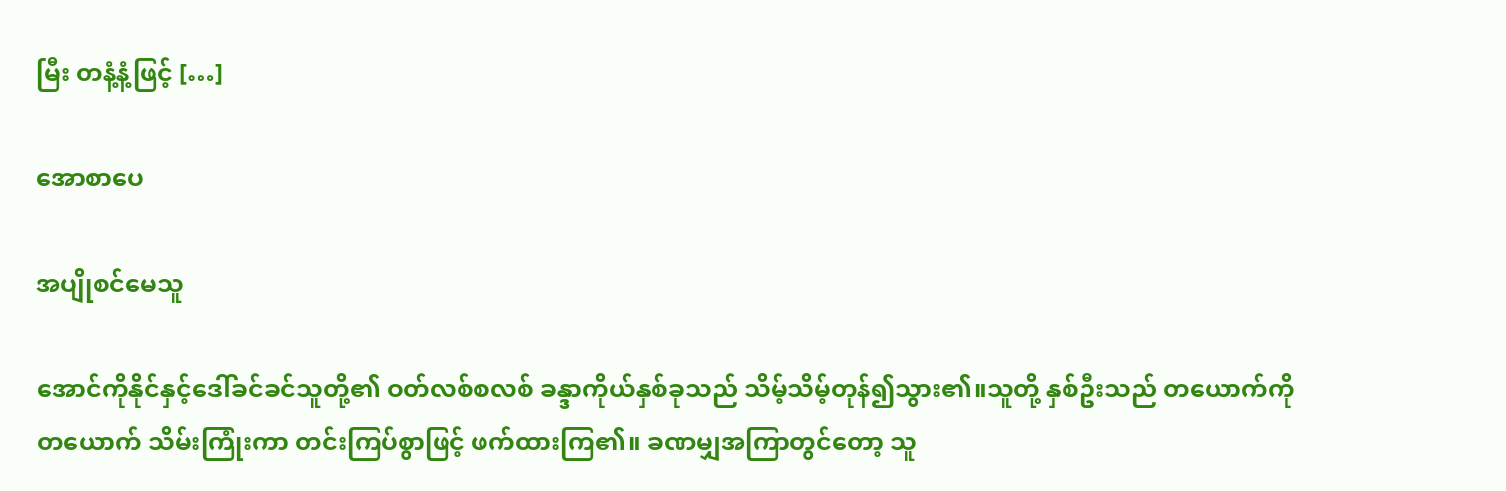မြီး တနံ့နံ့ဖြင့် […]

အောစာပေ

အပျိုစင်မေသူ

အောင်ကိုနိုင်နှင့်ဒေါ်ခင်ခင်သူတို့၏ ဝတ်လစ်စလစ် ခန္ဒာကိုယ်နှစ်ခုသည် သိမ့်သိမ့်တုန်၍သွား၏။သူတို့ နှစ်ဦးသည် တယောက်ကိုတယောက် သိမ်းကြုံးကာ တင်းကြပ်စွာဖြင့် ဖက်ထားကြ၏။ ခဏမျှအကြာတွင်တော့ သူ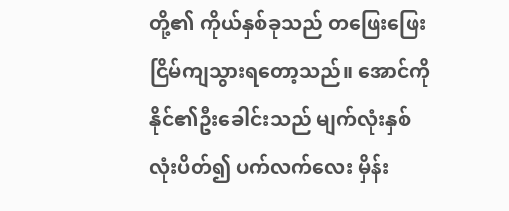တို့၏ ကိုယ်နှစ်ခုသည် တဖြေးဖြေးငြိမ်ကျသွားရတော့သည်။ အောင်ကိုနိုင်၏ဦးခေါင်းသည် မျက်လုံးနှစ်လုံးပိတ်၍ ပက်လက်လေး မှိန်း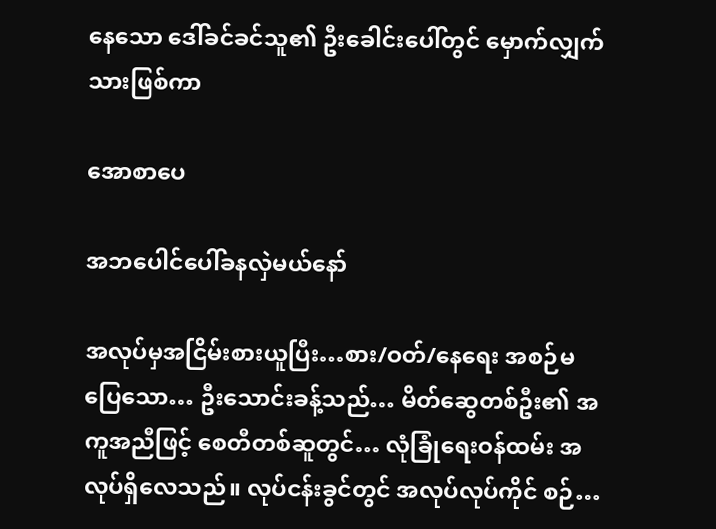နေသော ဒေါ်ခင်ခင်သူ၏ ဦးခေါင်းပေါ်တွင် မှောက်လျှက်သားဖြစ်ကာ

အောစာပေ

အဘပေါင်ပေါ်ခနလှဲမယ်နော်

အလုပ်မှအငြိမ်းစားယူပြီး…စား/ဝတ်/နေရေး အစဉ်မပြေသော… ဦးသောင်းခန့်သည်… မိတ်ဆွေတစ်ဦး၏ အကူအညီဖြင့် စေတီတစ်ဆူတွင်… လုံခြုံရေးဝန်ထမ်း အလုပ်ရှိလေသည်။ လုပ်ငန်းခွင်တွင် အလုပ်လုပ်ကိုင် စဉ်…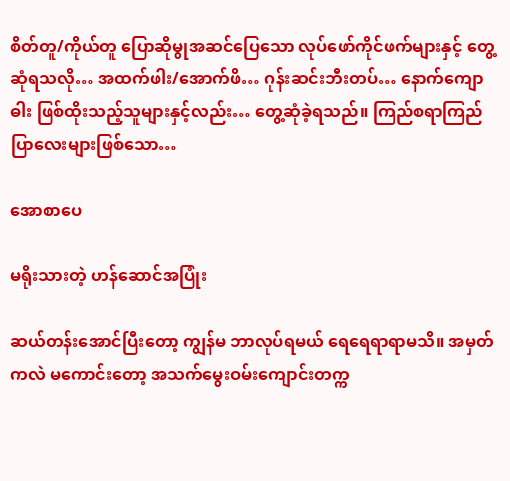စိတ်တူ/ကိုယ်တူ ပြောဆိုမွုအဆင်ပြေသော လုပ်ဖော်ကိုင်ဖက်များနှင့် တွေ့ဆုံရသလို… အထက်ဖါး/အောက်ဖိ… ဂုန်းဆင်းဘီးတပ်… နောက်ကျောဓါး ဖြစ်ထိုးသည့်သူများနှင့်လည်း… တွေ့ဆုံခဲ့ရသည်။ ကြည်စရာကြည်ပြာလေးများဖြစ်သော…

အောစာပေ

မရိုးသားတဲ့ ဟန်ဆောင်အပြုံး

ဆယ်တန်းအောင်ပြီးတော့ ကျွန်မ ဘာလုပ်ရမယ် ရေရေရာရာမသိ။ အမှတ်ကလဲ မကောင်းတော့ အသက်မွေးဝမ်းကျောင်းတက္က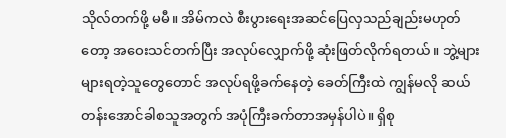သိုလ်တက်ဖို့ မမီ။ အိမ်ကလဲ စီးပွားရေးအဆင်ပြေလှသည်ချည်းမဟုတ်တော့ အဝေးသင်တက်ပြီး အလုပ်လျှောက်ဖို့ ဆုံးဖြတ်လိုက်ရတယ်။ ဘွဲ့များများရတဲ့သူတွေတောင် အလုပ်ရဖို့ခက်နေတဲ့ ခေတ်ကြီးထဲ ကျွန်မလို ဆယ်တန်းအောင်ခါစသူအတွက် အပုံကြီးခက်တာအမှန်ပါပဲ။ ရှိစု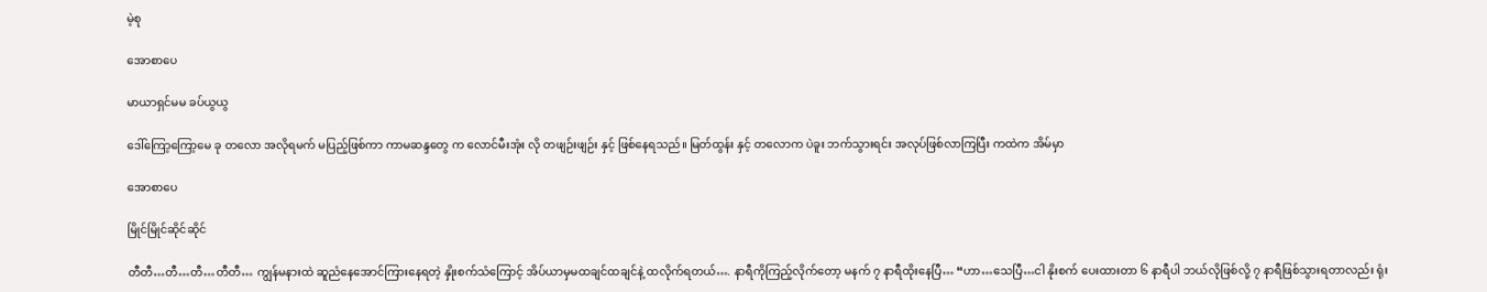မဲ့စု

အောစာပေ

မာယာရှင်မမ ခပ်ယွယွ

ဒေါ်ကြော့ကြော့မေ ခု တလော အလိုရမက် မပြည့်ဖြစ်ကာ ကာမဆန္ဒတွေ က လောင်မီးအုံး လို တဖျဉ်းဖျဉ်း နှင့် ဖြစ်နေရသည်။ မြတ်ထွန်း နှင့် တလောက ပဲခူး ဘက်သွားရင်း အလုပ်ဖြစ်လာကြပြီး ကထဲက အိမ်မှာ

အောစာပေ

မြိုင်မြိုင်ဆိုင်ဆိုင်

တီတီ…တီ…တီ…တီတီ… ကျွန်မနားထဲ ဆူညံနေအောင်ကြားနေရတဲ့ နှိုးစက်သံကြောင့် အိပ်ယာမှမထချင်ထချင်နဲ့ ထလိုက်ရတယ်…. နာရီကိုကြည့်လိုက်တော့ မနက် ၇ နာရီထိုးနေပြီ… “ဟာ…သေပြီ…ငါ နိုးစက် ပေးထားတာ ၆ နာရီပါ ဘယ်လိုဖြစ်လို့ ၇ နာရီဖြစ်သွားရတာလည်း ရုံး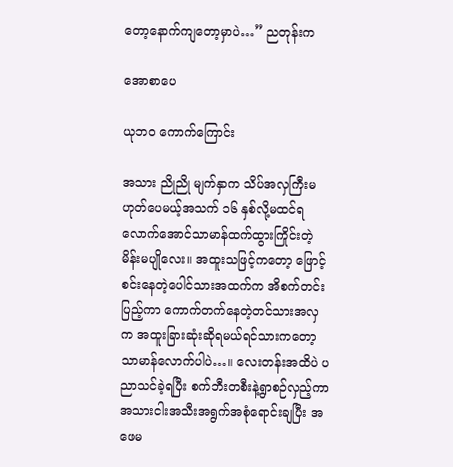တော့နောက်ကျတော့မှာပဲ…” ညတုန်းက

အောစာပေ

ယုဘ၀ ကောက်ကြောင်း

အသား ညိုညို မျက်နှာက သိပ်အလှကြီးမဟုတ်ပေမယ့်အသက် ၁၆ နှစ်လို့မထင်ရလောက်အောင်သာမာန်ထက်ထွားကြိုင်းတဲ့ မိန်းမပျိုလေး။ အထူးသဖြင့်ကတော့ ဖြောင့်စင်းနေတဲ့ပေါင်သားအထက်က အိစက်တင်းပြည့်ကာ ကောက်တက်နေတဲ့တင်သားအလှက အထူးခြားဆုံးဆိုရမယ်ရင်သားကတော့ သာမာန်လောက်ပါပဲ…။ လေးတန်းအထိပဲ ပညာသင်ခဲ့ရပြီး စက်ဘီးတစီးနဲ့ရွာစဉ်လှည့်ကာ အသားငါးအသီးအရွက်အစုံရောင်းချပြီး အဖေမ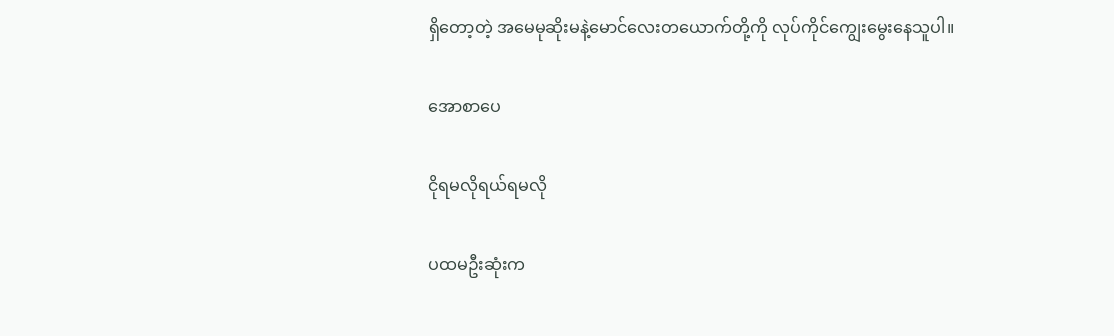ရှိတော့တဲ့ အမေမုဆိုးမနဲ့မောင်လေးတယောက်တို့ကို လုပ်ကိုင်ကျွေးမွေးနေသူပါ။

အောစာပေ

ငိုရမလိုရယ်ရမလို

ပထမဦးဆုံးက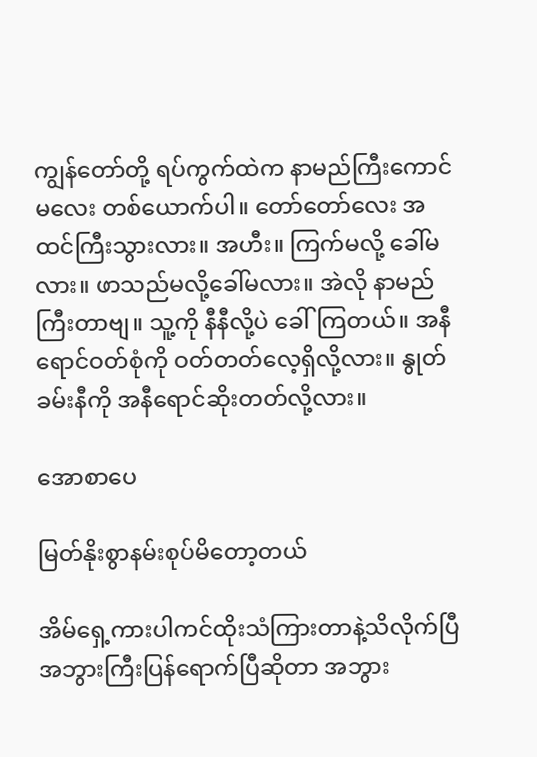ကျွန်တော်တို့ ရပ်ကွက်ထဲက နာမည်ကြီးကောင်မလေး တစ်ယောက်ပါ။ တော်တော်လေး အထင်ကြီးသွားလား။ အဟီး။ ကြက်မလို့ ခေါ်မလား။ ဖာသည်မလို့ခေါ်မလား။ အဲလို နာမည်ကြီးတာဗျ။ သူ့ကို နီနီလို့ပဲ ခေါ်ကြတယ်။ အနီရောင်ဝတ်စုံကို ဝတ်တတ်လေ့ရှိလို့လား။ နွုတ်ခမ်းနီကို အနီရောင်ဆိုးတတ်လို့လား။

အောစာပေ

မြတ်နိုးစွာနမ်းစုပ်မိတော့တယ်

အိမ်ရှေ့ကားပါကင်ထိုးသံကြားတာနဲ့သိလိုက်ပြီအဘွားကြီးပြန်ရောက်ပြီဆိုတာ အဘွား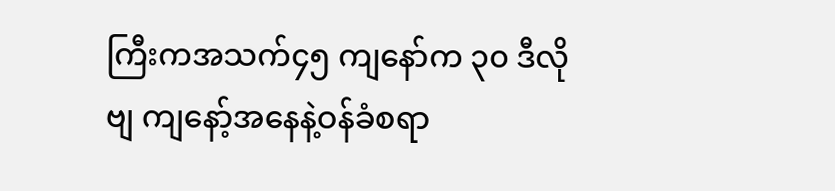ကြီးကအသက်၄၅ ကျနော်က ၃၀ ဒီလိုဗျ ကျနော့်အနေနဲ့ဝန်ခံစရာ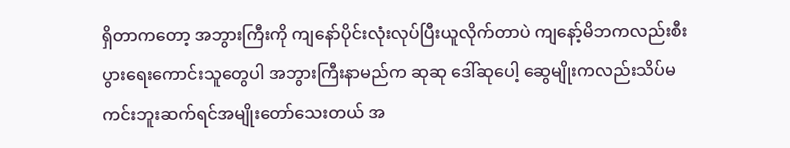ရှိတာကတော့ အဘွားကြီးကို ကျနော်ပိုင်းလုံးလုပ်ပြီးယူလိုက်တာပဲ ကျနော့်မိဘကလည်းစီးပွားရေးကောင်းသူတွေပါ အဘွားကြီးနာမည်က ဆုဆု ဒေါ်ဆုပေါ့ ဆွေမျိုးကလည်းသိပ်မကင်းဘူးဆက်ရင်အမျိုးတော်သေးတယ် အ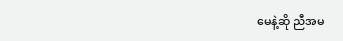မေနဲ့ဆို ညီအမ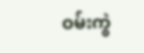ဝမ်းကွဲ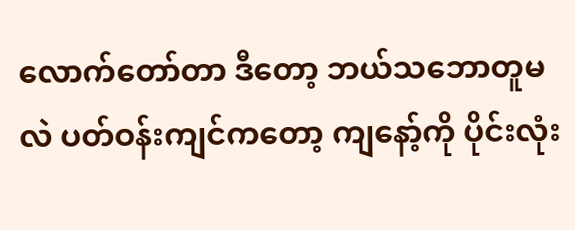လောက်တော်တာ ဒီတော့ ဘယ်သဘောတူမလဲ ပတ်ဝန်းကျင်ကတော့ ကျနော့်ကို ပိုင်းလုံး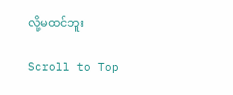လို့မထင်ဘူး

Scroll to Top